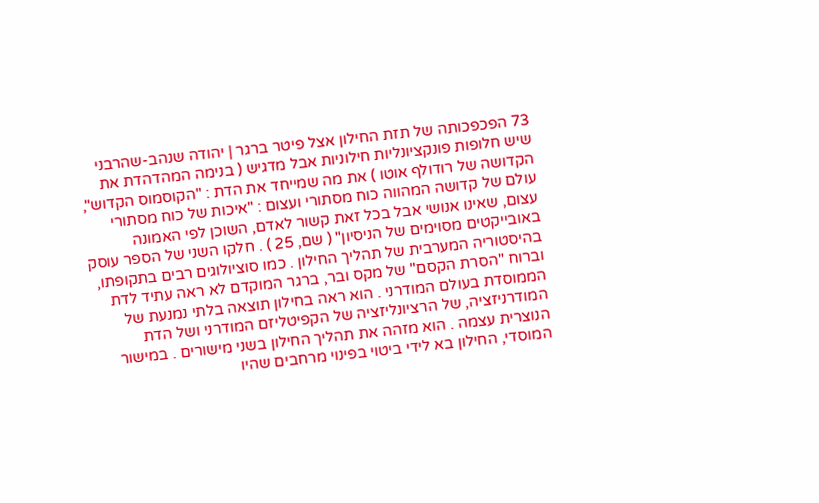73 הפכפכותה של תזת החילון אצל פיטר ברגר | יהודה שנהב-שהרבני שיש חלופות פונקציונליות חילוניות אבל מדגיש ( בנימה המהדהדת את הקדושה של רודולף אוטו ) את מה שמייחד את הדת : "הקוסמוס הקדוש", עולם של קדושה המהווה כוח מסתורי ועצום : "איכות של כוח מסתורי עצום, שאינו אנושי אבל בכל זאת קשור לאדם, השוכן לפי האמונה באובייקטים מסוימים של הניסיון" ( שם, 25 ) . חלקו השני של הספר עוסק בהיסטוריה המערבית של תהליך החילון . כמו סוציולוגים רבים בתקופתו, וברוח "הסרת הקסם" של מקס ובר, ברגר המוקדם לא ראה עתיד לדת הממוסדת בעולם המודרני . הוא ראה בחילון תוצאה בלתי נמנעת של המודרניזציה, של הרציונליזציה של הקפיטליזם המודרני ושל הדת הנוצרית עצמה . הוא מזהה את תהליך החילון בשני מישורים . במישור המוסדי, החילון בא לידי ביטוי בפינוי מרחבים שהיו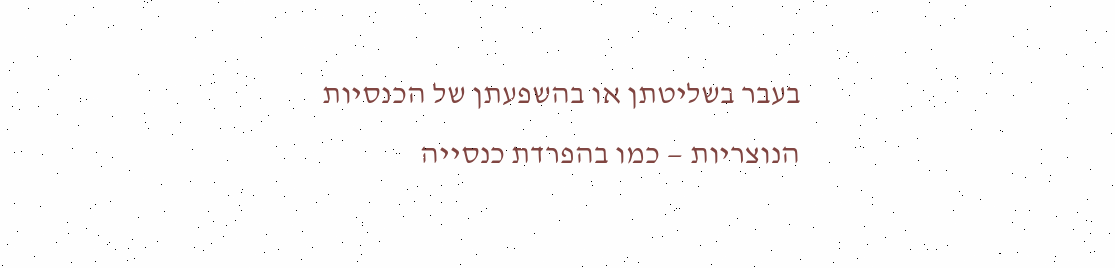בעבר בשליטתן או בהשפעתן של הכנסיות הנוצריות — כמו בהפרדת כנסייה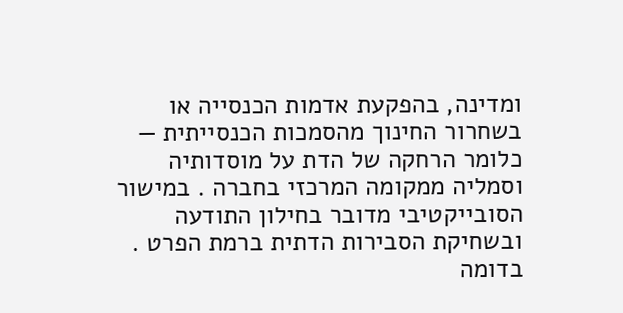ומדינה, בהפקעת אדמות הכנסייה או בשחרור החינוך מהסמכות הכנסייתית — כלומר הרחקה של הדת על מוסדותיה וסמליה ממקומה המרכזי בחברה . במישור הסובייקטיבי מדובר בחילון התודעה ובשחיקת הסבירות הדתית ברמת הפרט . בדומה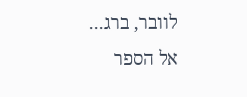לוובר, ברג...
אל הספר